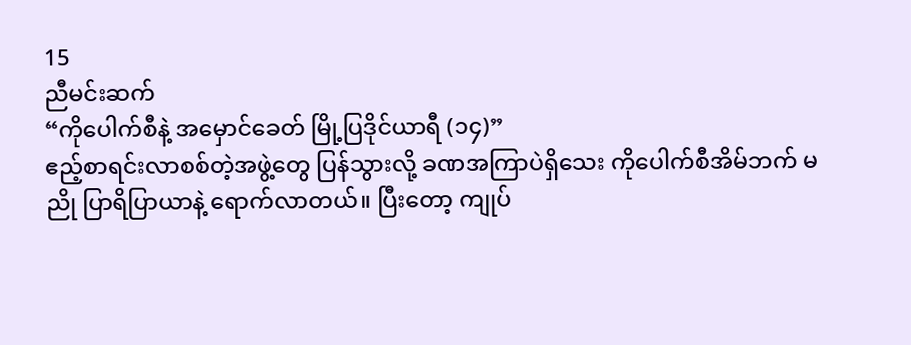15
ညီမင်းဆက်
“ကိုပေါက်စီနဲ့ အမှောင်ခေတ် မြို့ပြဒိုင်ယာရီ (၁၄)”
ဧည့်စာရင်းလာစစ်တဲ့အဖွဲ့တွေ ပြန်သွားလို့ ခဏအကြာပဲရှိသေး ကိုပေါက်စီအိမ်ဘက် မညို ပြာရိပြာယာနဲ့ ရောက်လာတယ်။ ပြီးတော့ ကျုပ်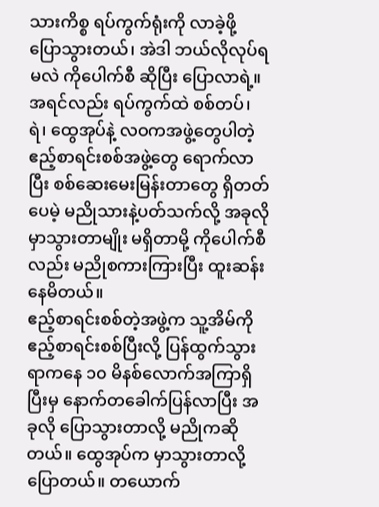သားကိစ္စ ရပ်ကွက်ရုံးကို လာခဲ့ဖို့ ပြောသွားတယ်၊ အဲဒါ ဘယ်လိုလုပ်ရမလဲ ကိုပေါက်စီ ဆိုပြီး ပြောလာရဲ့။
အရင်လည်း ရပ်ကွက်ထဲ စစ်တပ်၊ ရဲ၊ ထွေအုပ်နဲ့ လဝကအဖွဲ့တွေပါတဲ့ ဧည့်စာရင်းစစ်အဖွဲ့တွေ ရောက်လာပြီး စစ်ဆေးမေးမြန်းတာတွေ ရှိတတ်ပေမဲ့ မညိုသားနဲ့ပတ်သက်လို့ အခုလို မှာသွားတာမျိုး မရှိတာမို့ ကိုပေါက်စီလည်း မညိုစကားကြားပြီး ထူးဆန်းနေမိတယ်။
ဧည့်စာရင်းစစ်တဲ့အဖွဲ့က သူ့အိမ်ကို ဧည့်စာရင်းစစ်ပြီးလို့ ပြန်ထွက်သွားရာကနေ ၁၀ မိနစ်လောက်အကြာရှိပြီးမှ နောက်တခေါက်ပြန်လာပြီး အခုလို ပြောသွားတာလို့ မညိုကဆိုတယ်။ ထွေအုပ်က မှာသွားတာလို့ ပြောတယ်။ တယောက်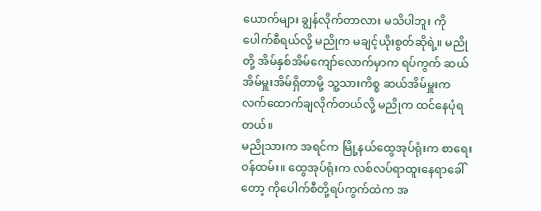ယောက်များ ချွန်လိုက်တာလား မသိပါဘူး ကိုပေါက်စီရယ်လို့ မညိုက မချင့်ယိုးစွတ်ဆိုရဲ့။ မညိုတို့ အိမ်နှစ်အိမ်ကျော်လောက်မှာက ရပ်ကွက် ဆယ်အိမ်မှူးအိမ်ရှိတာမို့ သူ့သားကိစ္စ ဆယ်အိမ်မှူးက လက်ထောက်ချလိုက်တယ်လို့ မညိုက ထင်နေပုံရတယ်။
မညိုသားက အရင်က မြို့နယ်ထွေအုပ်ရုံးက စာရေးဝန်ထမ်း။ ထွေအုပ်ရုံးက လစ်လပ်ရာထူးနေရာခေါ်တော့ ကိုပေါက်စီတို့ရပ်ကွက်ထဲက အ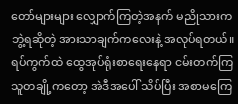တော်များများ လျှောက်ကြတဲ့အနက် မညိုသားက ဘွဲ့ရဆိုတဲ့ အားသာချက်ကလေးနဲ့ အလုပ်ရတယ်။ ရပ်ကွက်ထဲ ထွေအုပ်ရုံးစာရေးနေရာ ငမ်းတက်ကြသူတချို့ကတော့ အဲဒီအပေါ် သိပ်ပြီး အစာမကြေ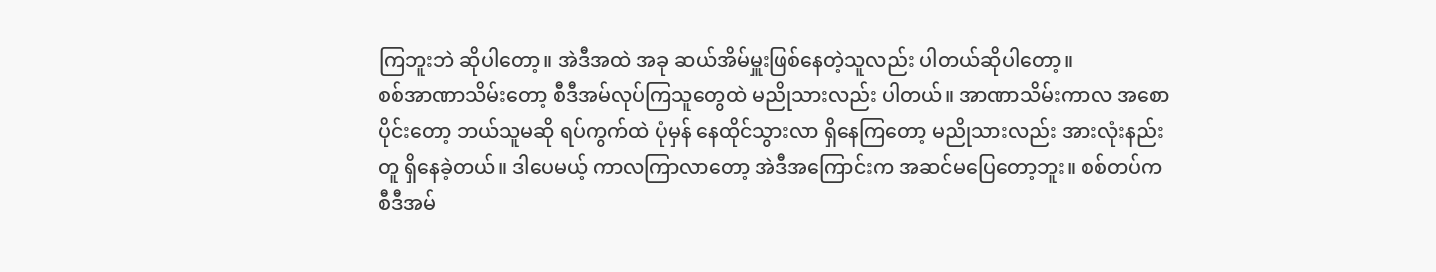ကြဘူးဘဲ ဆိုပါတော့။ အဲဒီအထဲ အခု ဆယ်အိမ်မှူးဖြစ်နေတဲ့သူလည်း ပါတယ်ဆိုပါတော့။
စစ်အာဏာသိမ်းတော့ စီဒီအမ်လုပ်ကြသူတွေထဲ မညိုသားလည်း ပါတယ်။ အာဏာသိမ်းကာလ အစောပိုင်းတော့ ဘယ်သူမဆို ရပ်ကွက်ထဲ ပုံမှန် နေထိုင်သွားလာ ရှိနေကြတော့ မညိုသားလည်း အားလုံးနည်းတူ ရှိနေခဲ့တယ်။ ဒါပေမယ့် ကာလကြာလာတော့ အဲဒီအကြောင်းက အဆင်မပြေတော့ဘူး။ စစ်တပ်က စီဒီအမ်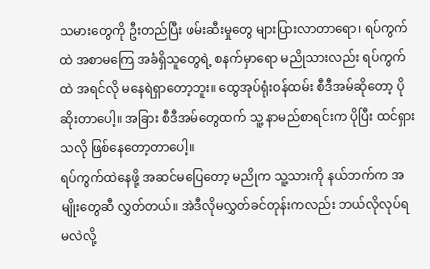သမားတွေကို ဦးတည်ပြီး ဖမ်းဆီးမှုတွေ များပြားလာတာရော၊ ရပ်ကွက်ထဲ အစာမကြေ အခံရှိသူတွေရဲ့ စနက်မှာရော မညိုသားလည်း ရပ်ကွက်ထဲ အရင်လို မနေရဲရှာတော့ဘူး။ ထွေအုပ်ရုံးဝန်ထမ်း စီဒီအမ်ဆိုတော့ ပိုဆိုးတာပေါ့။ အခြား စီဒီအမ်တွေထက် သူ့ နာမည်စာရင်းက ပိုပြီး ထင်ရှားသလို ဖြစ်နေတော့တာပေါ့။
ရပ်ကွက်ထဲနေဖို့ အဆင်မပြေတော့ မညိုက သူ့သားကို နယ်ဘက်က အမျိုးတွေဆီ လွှတ်တယ်။ အဲဒီလိုမလွှတ်ခင်တုန်းကလည်း ဘယ်လိုလုပ်ရမလဲလို့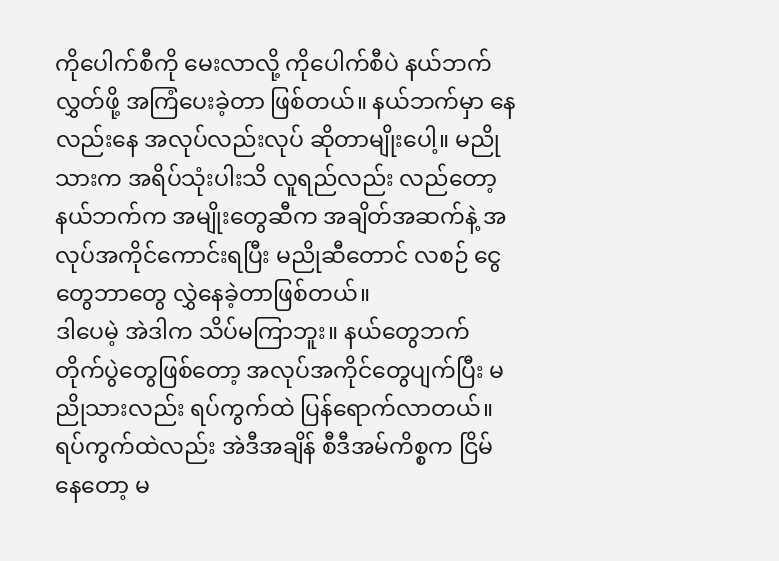ကိုပေါက်စီကို မေးလာလို့ ကိုပေါက်စီပဲ နယ်ဘက်လွှတ်ဖို့ အကြံပေးခဲ့တာ ဖြစ်တယ်။ နယ်ဘက်မှာ နေလည်းနေ အလုပ်လည်းလုပ် ဆိုတာမျိုးပေါ့။ မညိုသားက အရိပ်သုံးပါးသိ လူရည်လည်း လည်တော့ နယ်ဘက်က အမျိုးတွေဆီက အချိတ်အဆက်နဲ့ အလုပ်အကိုင်ကောင်းရပြီး မညိုဆီတောင် လစဉ် ငွေတွေဘာတွေ လွှဲနေခဲ့တာဖြစ်တယ်။
ဒါပေမဲ့ အဲဒါက သိပ်မကြာဘူး။ နယ်တွေဘက် တိုက်ပွဲတွေဖြစ်တော့ အလုပ်အကိုင်တွေပျက်ပြီး မညိုသားလည်း ရပ်ကွက်ထဲ ပြန်ရောက်လာတယ်။ ရပ်ကွက်ထဲလည်း အဲဒီအချိန် စီဒီအမ်ကိစ္စက ငြိမ်နေတော့ မ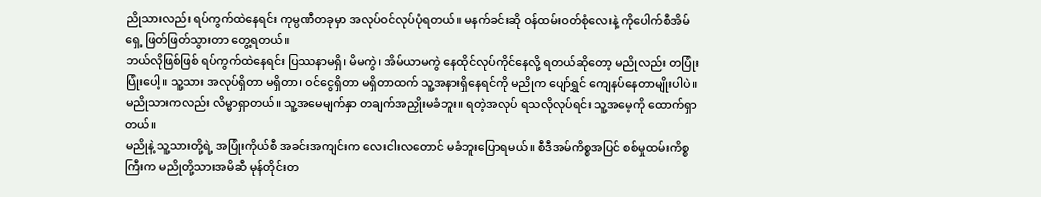ညိုသားလည်း ရပ်ကွက်ထဲနေရင်း ကုမ္ပဏီတခုမှာ အလုပ်ဝင်လုပ်ပုံရတယ်။ မနက်ခင်းဆို ဝန်ထမ်းဝတ်စုံလေးနဲ့ ကိုပေါက်စီအိမ်ရှေ့ ဖြတ်ဖြတ်သွားတာ တွေ့ရတယ်။
ဘယ်လိုဖြစ်ဖြစ် ရပ်ကွက်ထဲနေရင်း ပြဿနာမရှိ၊ မိမကွဲ၊ အိမ်ယာမကွဲ နေထိုင်လုပ်ကိုင်နေလို့ ရတယ်ဆိုတော့ မညိုလည်း တပြုံးပြုံးပေါ့။ သူ့သား အလုပ်ရှိတာ မရှိတာ၊ ဝင်ငွေရှိတာ မရှိတာထက် သူ့အနားရှိနေရင်ကို မညိုက ပျော်ရွှင် ကျေနပ်နေတာမျိုးပါပဲ။ မညိုသားကလည်း လိမ္မာရှာတယ်။ သူ့အမေမျက်နှာ တချက်အညှိုးမခံဘူး။ ရတဲ့အလုပ် ရသလိုလုပ်ရင်း သူ့အမေ့ကို ထောက်ရှာတယ်။
မညိုနဲ့ သူ့သားတို့ရဲ့ အပြုံးကိုယ်စီ အခင်းအကျင်းက လေးငါးလတောင် မခံဘူးပြောရမယ်။ စီဒီအမ်ကိစ္စအပြင် စစ်မှုထမ်းကိစ္စကြီးက မညိုတို့သားအမိဆီ မုန်တိုင်းတ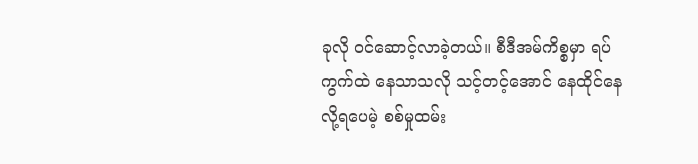ခုလို ဝင်ဆောင့်လာခဲ့တယ်။ စီဒီအမ်ကိစ္စမှာ ရပ်ကွက်ထဲ နေသာသလို သင့်တင့်အောင် နေထိုင်နေလို့ရပေမဲ့ စစ်မှုထမ်း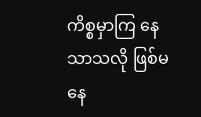ကိစ္စမှာကြ နေသာသလို ဖြစ်မနေ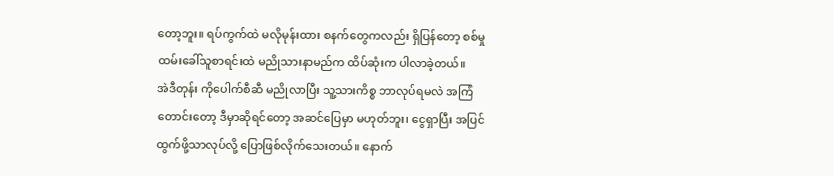တော့ဘူး။ ရပ်ကွက်ထဲ မလိုမုန်းထား စနက်တွေကလည်း ရှိပြန်တော့ စစ်မှုထမ်းခေါ်သူစာရင်းထဲ မညိုသားနာမည်က ထိပ်ဆုံးက ပါလာခဲ့တယ်။
အဲဒီတုန်း ကိုပေါက်စီဆီ မညိုလာပြီး သူ့သားကိစ္စ ဘာလုပ်ရမလဲ အကြံတောင်းတော့ ဒီမှာဆိုရင်တော့ အဆင်ပြေမှာ မဟုတ်ဘူး၊ ငွေရှာပြီး အပြင်ထွက်ဖို့သာလုပ်လို့ ပြောဖြစ်လိုက်သေးတယ်။ နောက်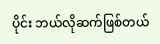ပိုင်း ဘယ်လိုဆက်ဖြစ်တယ်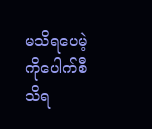မသိရပေမဲ့ ကိုပေါက်စီသိရ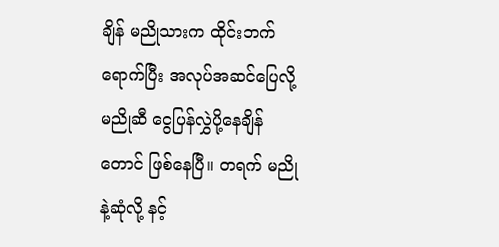ချိန် မညိုသားက ထိုင်းဘက်ရောက်ပြီး အလုပ်အဆင်ပြေလို့ မညိုဆီ ငွေပြန်လွှဲပို့နေချိန်တောင် ဖြစ်နေပြီ။ တရက် မညိုနဲ့ဆုံလို့ နင့်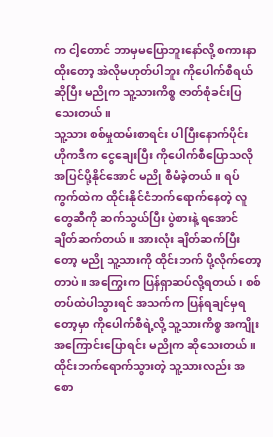က ငါ့တောင် ဘာမှမပြောဘူးနော်လို့ စကားနာထိုးတော့ အဲလိုမဟုတ်ပါဘူး ကိုပေါက်စီရယ်ဆိုပြီး မညိုက သူ့သားကိစ္စ ဇာတ်စုံခင်းပြသေးတယ်။
သူ့သား စစ်မှုထမ်းစာရင်း ပါပြီးနောက်ပိုင်း ဟိုကဒီက ငွေချေးပြီး ကိုပေါက်စီပြောသလို အပြင်ပို့နိုင်အောင် မညို စီမံခဲ့တယ်။ ရပ်ကွက်ထဲက ထိုင်းနိုင်ငံဘက်ရောက်နေတဲ့ လူတွေဆီကို ဆက်သွယ်ပြီး ပွဲစားနဲ့ ရအောင် ချိတ်ဆက်တယ်။ အားလုံး ချိတ်ဆက်ပြီးတော့ မညို သူ့သားကို ထိုင်းဘက် ပို့လိုက်တော့တာပဲ။ အကြွေးက ပြန်ရှာဆပ်လို့ရတယ်၊ စစ်တပ်ထဲပါသွားရင် အသက်က ပြန်ရချင်မှရတော့မှာ ကိုပေါက်စီရဲ့လို့ သူ့သားကိစ္စ အကျိုးအကြောင်းပြောရင်း မညိုက ဆိုသေးတယ်။
ထိုင်းဘက်ရောက်သွားတဲ့ သူ့သားလည်း အစော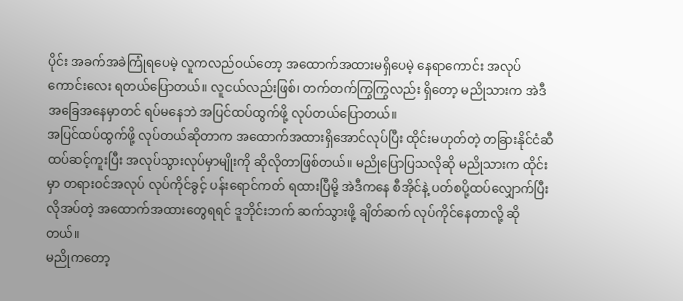ပိုင်း အခက်အခဲကြုံရပေမဲ့ လူကလည်ဝယ်တော့ အထောက်အထားမရှိပေမဲ့ နေရာကောင်း အလုပ်ကောင်းလေး ရတယ်ပြောတယ်။ လူငယ်လည်းဖြစ်၊ တက်တက်ကြွကြွလည်း ရှိတော့ မညိုသားက အဲဒီအခြေအနေမှာတင် ရပ်မနေဘဲ အပြင်ထပ်ထွက်ဖို့ လုပ်တယ်ပြောတယ်။
အပြင်ထပ်ထွက်ဖို့ လုပ်တယ်ဆိုတာက အထောက်အထားရှိအောင်လုပ်ပြီး ထိုင်းမဟုတ်တဲ့ တခြားနိုင်ငံဆီ ထပ်ဆင့်ကူးပြီး အလုပ်သွားလုပ်မှာမျိုးကို ဆိုလိုတာဖြစ်တယ်။ မညိုပြောပြသလိုဆို မညိုသားက ထိုင်းမှာ တရားဝင်အလုပ် လုပ်ကိုင်ခွင့် ပန်းရောင်ကတ် ရထားပြီမို့ အဲဒီကနေ စီအိုင်နဲ့ ပတ်စပို့ထပ်လျှောက်ပြီး လိုအပ်တဲ့ အထောက်အထားတွေရရင် ဒူဘိုင်းဘက် ဆက်သွားဖို့ ချိတ်ဆက် လုပ်ကိုင်နေတာလို့ ဆိုတယ်။
မညိုကတော့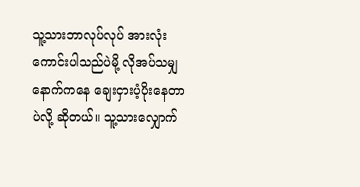သူ့သားဘာလုပ်လုပ် အားလုံးကောင်းပါသည်ပဲမို့ လိုအပ်သမျှ နောက်ကနေ ချေးငှားပံ့ပိုးနေတာပဲလို့ ဆိုတယ်။ သူ့သားလျှောက်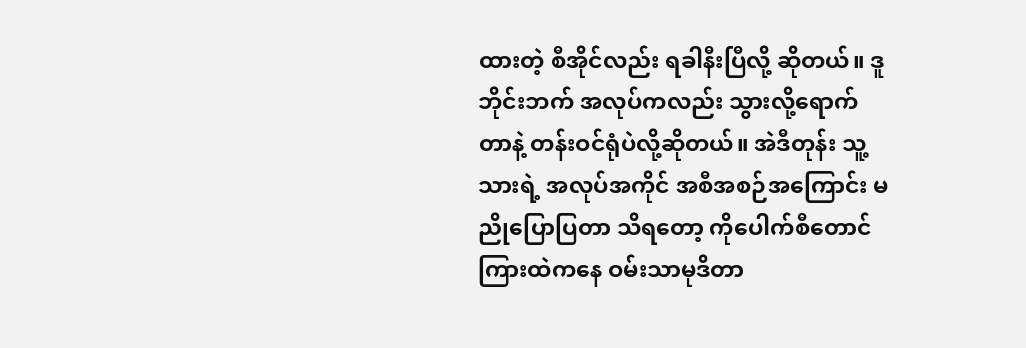ထားတဲ့ စီအိုင်လည်း ရခါနီးပြီလို့ ဆိုတယ်။ ဒူဘိုင်းဘက် အလုပ်ကလည်း သွားလို့ရောက် တာနဲ့ တန်းဝင်ရုံပဲလို့ဆိုတယ်။ အဲဒီတုန်း သူ့သားရဲ့ အလုပ်အကိုင် အစီအစဉ်အကြောင်း မညိုပြောပြတာ သိရတော့ ကိုပေါက်စီတောင် ကြားထဲကနေ ဝမ်းသာမုဒိတာ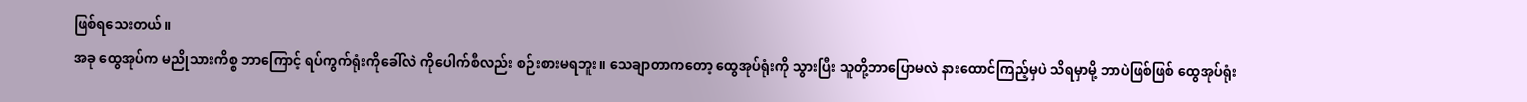ဖြစ်ရသေးတယ်။
အခု ထွေအုပ်က မညိုသားကိစ္စ ဘာကြောင့် ရပ်ကွက်ရုံးကိုခေါ်လဲ ကိုပေါက်စီလည်း စဉ်းစားမရဘူး။ သေချာတာကတော့ ထွေအုပ်ရုံးကို သွားပြီး သူတို့ဘာပြောမလဲ နားထောင်ကြည့်မှပဲ သိရမှာမို့ ဘာပဲဖြစ်ဖြစ် ထွေအုပ်ရုံး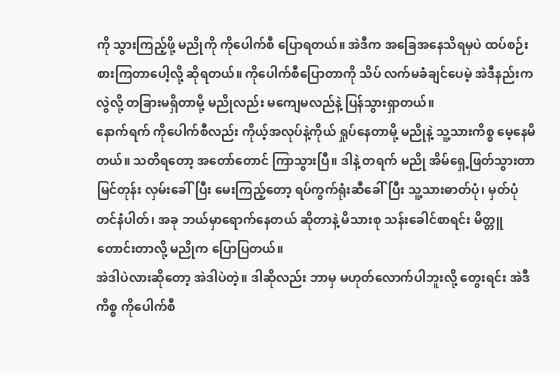ကို သွားကြည့်ဖို့ မညိုကို ကိုပေါက်စီ ပြောရတယ်။ အဲဒီက အခြေအနေသိရမှပဲ ထပ်စဉ်းစားကြတာပေါ့လို့ ဆိုရတယ်။ ကိုပေါက်စီပြောတာကို သိပ် လက်မခံချင်ပေမဲ့ အဲဒီနည်းကလွဲလို့ တခြားမရှိတာမို့ မညိုလည်း မကျေမလည်နဲ့ ပြန်သွားရှာတယ်။
နောက်ရက် ကိုပေါက်စီလည်း ကိုယ့်အလုပ်နဲ့ကိုယ် ရှုပ်နေတာမို့ မညိုနဲ့ သူ့သားကိစ္စ မေ့နေမိတယ်။ သတိရတော့ အတော်တောင် ကြာသွားပြီ။ ဒါနဲ့ တရက် မညို အိမ်ရှေ့ဖြတ်သွားတာ မြင်တုန်း လှမ်းခေါ်ပြီး မေးကြည့်တော့ ရပ်ကွက်ရုံးဆီခေါ်ပြီး သူ့သားဓာတ်ပုံ၊ မှတ်ပုံတင်နံပါတ်၊ အခု ဘယ်မှာရောက်နေတယ် ဆိုတာနဲ့ မိသားစု သန်းခေါင်စာရင်း မိတ္တူတောင်းတာလို့ မညိုက ပြောပြတယ်။
အဲဒါပဲလားဆိုတော့ အဲဒါပဲတဲ့။ ဒါဆိုလည်း ဘာမှ မဟုတ်လောက်ပါဘူးလို့ တွေးရင်း အဲဒီကိစ္စ ကိုပေါက်စီ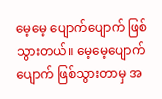မေ့မေ့ ပျောက်ပျောက် ဖြစ်သွားတယ်။ မေ့မေ့ပျောက်ပျောက် ဖြစ်သွားတာမှ အ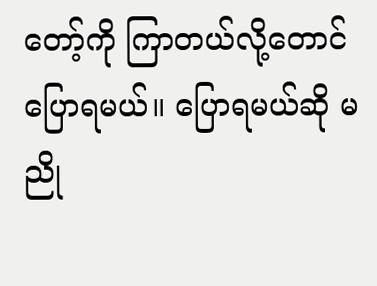တော့်ကို ကြာတယ်လို့တောင် ပြောရမယ်။ ပြောရမယ်ဆို မညို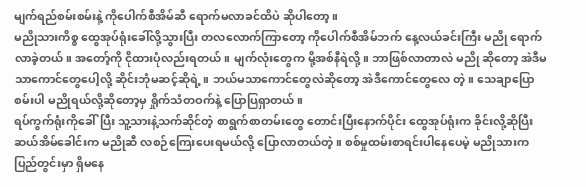မျက်ရည်စမ်းစမ်းနဲ့ ကိုပေါက်စီအိမ်ဆီ ရောက်မလာခင်ထိပဲ ဆိုပါတော့။
မညိုသားကိစ္စ ထွေအုပ်ရုံးခေါ်လို့သွားပြီး တလလောက်ကြာတော့ ကိုပေါက်စီအိမ်ဘက် နေ့လယ်ခင်းကြီး မညို ရောက်လာခဲ့တယ်။ အတော့်ကို ငိုထားပုံလည်းရတယ်။ မျက်လုံးတွေက မို့အစ်နီရဲလို့။ ဘာဖြစ်လာတာလဲ မညို ဆိုတော့ အဲဒီမသာကောင်တွေပေါ့လို့ ဆိုင်းဘုံမဆင့်ဆိုရဲ့။ ဘယ်မသာကောင်တွေလဲဆိုတော့ အဲဒီကောင်တွေလေ တဲ့။ သေချာပြောစမ်းပါ မညိုရယ်လို့ဆိုတော့မှ ရှိုက်သံတဝက်နဲ့ ပြောပြရှာတယ်။
ရပ်ကွက်ရုံးကိုခေါ်ပြီး သူ့သားနဲ့သက်ဆိုင်တဲ့ စာရွက်စာတမ်းတွေ တောင်းပြီးနောက်ပိုင်း ထွေအုပ်ရုံးက ခိုင်းလို့ဆိုပြီး ဆယ်အိမ်ခေါင်းက မညိုဆီ လစဉ်ကြေးပေးရမယ်လို့ ပြောလာတယ်တဲ့။ စစ်မှုထမ်းစာရင်းပါနေပေမဲ့ မညိုသားက ပြည်တွင်းမှာ ရှိမနေ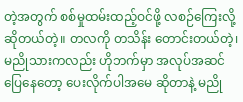တဲ့အတွက် စစ်မှုထမ်းထည့်ဝင်ဖို့ လစဉ်ကြေးလို့ ဆိုတယ်တဲ့။ တလကို တသိန်း တောင်းတယ်တဲ့၊ မညိုသားကလည်း ဟိုဘက်မှာ အလုပ်အဆင်ပြေနေတော့ ပေးလိုက်ပါအမေ ဆိုတာနဲ့ မညို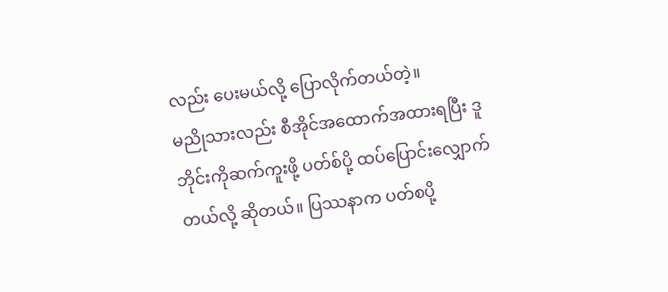လည်း ပေးမယ်လို့ ပြောလိုက်တယ်တဲ့။
မညိုသားလည်း စီအိုင်အထောက်အထားရပြီး ဒူဘိုင်းကိုဆက်ကူးဖို့ ပတ်စ်ပို့ ထပ်ပြောင်းလျှောက်တယ်လို့ ဆိုတယ်။ ပြဿနာက ပတ်စပို့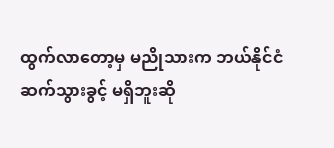ထွက်လာတော့မှ မညိုသားက ဘယ်နိုင်ငံဆက်သွားခွင့် မရှိဘူးဆို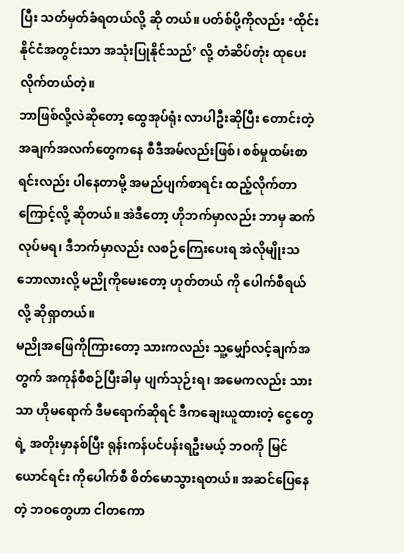ပြီး သတ်မှတ်ခံရတယ်လို့ ဆို တယ်။ ပတ်စ်ပို့ကိုလည်း ‘ထိုင်းနိုင်ငံအတွင်းသာ အသုံးပြုနိုင်သည်’ လို့ တံဆိပ်တုံး ထုပေးလိုက်တယ်တဲ့။
ဘာဖြစ်လို့လဲဆိုတော့ ထွေအုပ်ရုံး လာပါဦးဆိုပြီး တောင်းတဲ့အချက်အလက်တွေကနေ စီဒီအမ်လည်းဖြစ်၊ စစ်မှုထမ်းစာရင်းလည်း ပါနေတာမို့ အမည်ပျက်စာရင်း ထည့်လိုက်တာကြောင့်လို့ ဆိုတယ်။ အဲဒီတော့ ဟိုဘက်မှာလည်း ဘာမှ ဆက်လုပ်မရ၊ ဒီဘက်မှာလည်း လစဉ်ကြေးပေးရ အဲလိုမျိုးသဘောလားလို့ မညိုကိုမေးတော့ ဟုတ်တယ် ကို ပေါက်စီရယ်လို့ ဆိုရှာတယ်။
မညိုအဖြေကိုကြားတော့ သားကလည်း သူ့မျှော်လင့်ချက်အတွက် အကုန်စီစဉ်ပြီးခါမှ ပျက်သုဉ်းရ၊ အမေကလည်း သားသာ ဟိုမရောက် ဒီမရောက်ဆိုရင် ဒီကချေးယူထားတဲ့ ငွေတွေရဲ့ အတိုးမှာနစ်ပြီး ရုန်းကန်ပင်ပန်းရဦးမယ့် ဘဝကို မြင်ယောင်ရင်း ကိုပေါက်စီ စိတ်မောသွားရတယ်။ အဆင်ပြေနေတဲ့ ဘဝတွေဟာ ငါတကော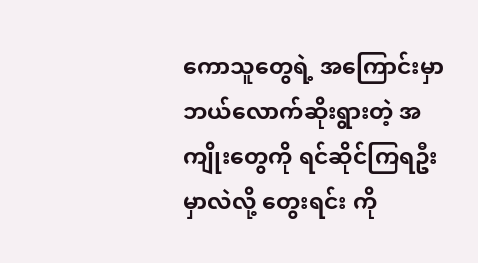ကောသူတွေရဲ့ အကြောင်းမှာ ဘယ်လောက်ဆိုးရွားတဲ့ အကျိုးတွေကို ရင်ဆိုင်ကြရဦးမှာလဲလို့ တွေးရင်း ကို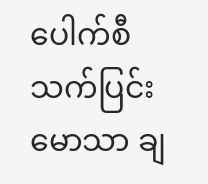ပေါက်စီ သက်ပြင်းမောသာ ချ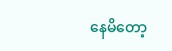နေမိတော့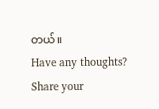တယ်။
Have any thoughts?
Share your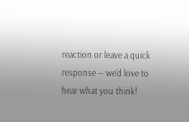reaction or leave a quick response — we’d love to hear what you think!